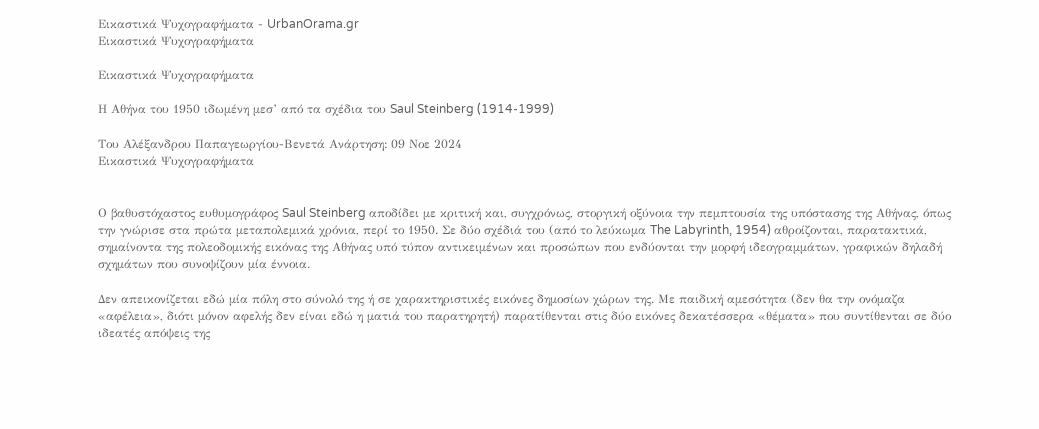Εικαστικά Ψυχογραφήματα - UrbanOrama.gr
Εικαστικά Ψυχογραφήματα

Εικαστικά Ψυχογραφήματα

Η Αθήνα του 1950 ιδωμένη μεσ’ από τα σχέδια του Saul Steinberg (1914-1999)

Του Αλέξανδρου Παπαγεωργίου-Βενετά Ανάρτηση: 09 Νοε 2024
Εικαστικά Ψυχογραφήματα


Ο βαθυστόχαστος ευθυμογράφος Saul Steinberg αποδίδει με κριτική και, συγχρόνως, στοργική οξύνοια την πεμπτουσία της υπόστασης της Αθήνας, όπως την γνώρισε στα πρώτα μεταπολεμικά χρόνια, περί το 1950. Σε δύο σχέδιά του (από το λεύκωμα The Labyrinth, 1954) αθροίζονται, παρατακτικά, σημαίνοντα της πολεοδομικής εικόνας της Αθήνας υπό τύπον αντικειμένων και προσώπων που ενδύονται την μορφή ιδεογραμμάτων, γραφικών δηλαδή σχημάτων που συνοψίζουν μία έννοια.

Δεν απεικονίζεται εδώ μία πόλη στο σύνολό της ή σε χαρακτηριστικές εικόνες δημοσίων χώρων της. Με παιδική αμεσότητα (δεν θα την ονόμαζα «αφέλεια», διότι μόνον αφελής δεν είναι εδώ η ματιά του παρατηρητή) παρατίθενται στις δύο εικόνες δεκατέσσερα «θέματα» που συντίθενται σε δύο ιδεατές απόψεις της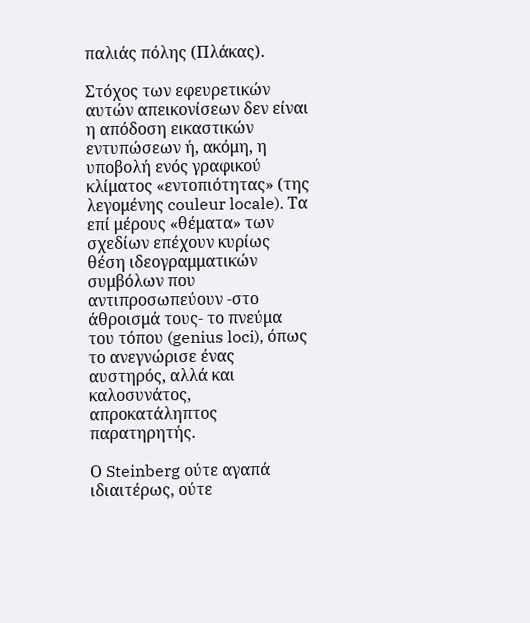παλιάς πόλης (Πλάκας).

Στόχος των εφευρετικών αυτών απεικονίσεων δεν είναι η απόδοση εικαστικών εντυπώσεων ή, ακόμη, η υποβολή ενός γραφικού κλίματος «εντοπιότητας» (της λεγομένης couleur locale). Τα επί μέρους «θέματα» των σχεδίων επέχουν κυρίως θέση ιδεογραμματικών συμβόλων που αντιπροσωπεύουν -στο άθροισμά τους- το πνεύμα του τόπου (genius loci), όπως το ανεγνώρισε ένας αυστηρός, αλλά και καλοσυνάτος, απροκατάληπτος παρατηρητής.

Ο Steinberg ούτε αγαπά ιδιαιτέρως, ούτε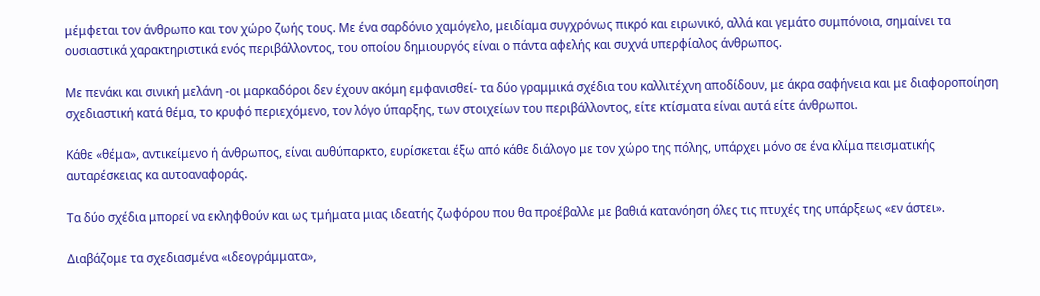μέμφεται τον άνθρωπο και τον χώρο ζωής τους. Με ένα σαρδόνιο χαμόγελο, μειδίαμα συγχρόνως πικρό και ειρωνικό, αλλά και γεμάτο συμπόνοια, σημαίνει τα ουσιαστικά χαρακτηριστικά ενός περιβάλλοντος, του οποίου δημιουργός είναι ο πάντα αφελής και συχνά υπερφίαλος άνθρωπος.

Με πενάκι και σινική μελάνη -οι μαρκαδόροι δεν έχουν ακόμη εμφανισθεί- τα δύο γραμμικά σχέδια του καλλιτέχνη αποδίδουν, με άκρα σαφήνεια και με διαφοροποίηση σχεδιαστική κατά θέμα, το κρυφό περιεχόμενο, τον λόγο ύπαρξης, των στοιχείων του περιβάλλοντος, είτε κτίσματα είναι αυτά είτε άνθρωποι.

Κάθε «θέμα», αντικείμενο ή άνθρωπος, είναι αυθύπαρκτο, ευρίσκεται έξω από κάθε διάλογο με τον χώρο της πόλης, υπάρχει μόνο σε ένα κλίμα πεισματικής αυταρέσκειας κα αυτοαναφοράς.

Τα δύο σχέδια μπορεί να εκληφθούν και ως τμήματα μιας ιδεατής ζωφόρου που θα προέβαλλε με βαθιά κατανόηση όλες τις πτυχές της υπάρξεως «εν άστει».

Διαβάζομε τα σχεδιασμένα «ιδεογράμματα»,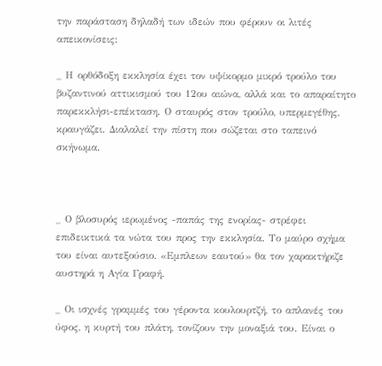την παράσταση δηλαδή των ιδεών που φέρουν οι λιτές απεικονίσεις:

_ Η ορθόδοξη εκκλησία έχει τον υψίκορμο μικρό τρούλο του βυζαντινού αττικισμού του 12ου αιώνα, αλλά και το απαραίτητο παρεκκλήσι-επέκταση. Ο σταυρός στον τρούλο, υπερμεγέθης, κραυγάζει. Διαλαλεί την πίστη που σώζεται στο ταπεινό σκήνωμα.



_ Ο βλοσυρός ιερωμένος -παπάς της ενορίας- στρέφει επιδεικτικά τα νώτα του προς την εκκλησία. Το μαύρο σχήμα του είναι αυτεξούσιο. «Εμπλεων εαυτού» θα τον χαρακτήριζε αυστηρά η Αγία Γραφή.

_ Οι ισχνές γραμμές του γέροντα κουλουρτζή, το απλανές του ύφος, η κυρτή του πλάτη, τονίζουν την μοναξιά του. Είναι ο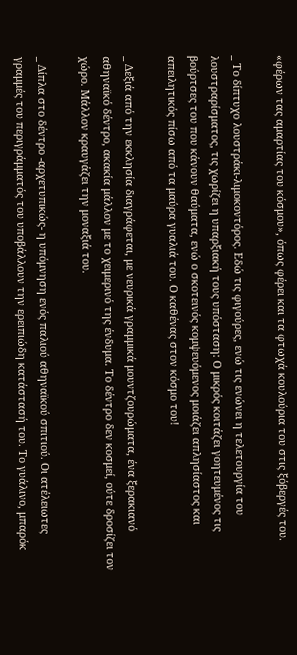«φέρων τας αμαρτίας του κόσμου», όπως φέρει και τα φτωχά κουλούρια του στις ξόβεργές του.

_ Το δίπτυχο λουστράκι-λιμοκοντόρος. Εδώ τις φιγούρες, ενώ τις ενώνει η τελετουργία του λουστραρίσματος, τις χωρίζει η υπαρξιακή τους υπόσταση: Ο μικρός κοιτάζει γοητευμένος τις βούρτσες του που κάνουν θαύματα, ενώ ο σκοτεινός κομψευόμενος μοιάζει απλησίαστος και απειλητικός πίσω από τα μαύρα γυαλιά του. Ο καθένας στον κόσμο του!

_ Δεξιά από την εκκλησία διαγράφεται, με νευρικά γραμμικά μουντζουρώματα, ένα ξερακιανό αθηναϊκό δέντρο, ακακία μάλλον με το χειμερινό της ένδυμα. Το δέντρο δεν κοσμεί, ούτε δροσίζει τον χώρο. Μάλλον κραυγάζει την μοναξιά του.

_ Δίπλα στο δέντρο -αρχετυπικώς- η υπόμνηση ενός παλιού αθηναϊκού σπιτιού. Οι ατέλειωτες γραμμές του περιγράμματός του υποβάλλουν την ερειπιώδη κατάστασή του. Το γυάλινο, μπαρόκ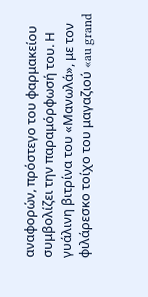αναφορών, πρόστεγο του φαρμακείου συμβολίζει την παραμόρφωσή του. Η γυάλινη βιτρίνα του «Μανωλά», με τον φιλάρεσκο τοίχο του μαγαζιού «au grand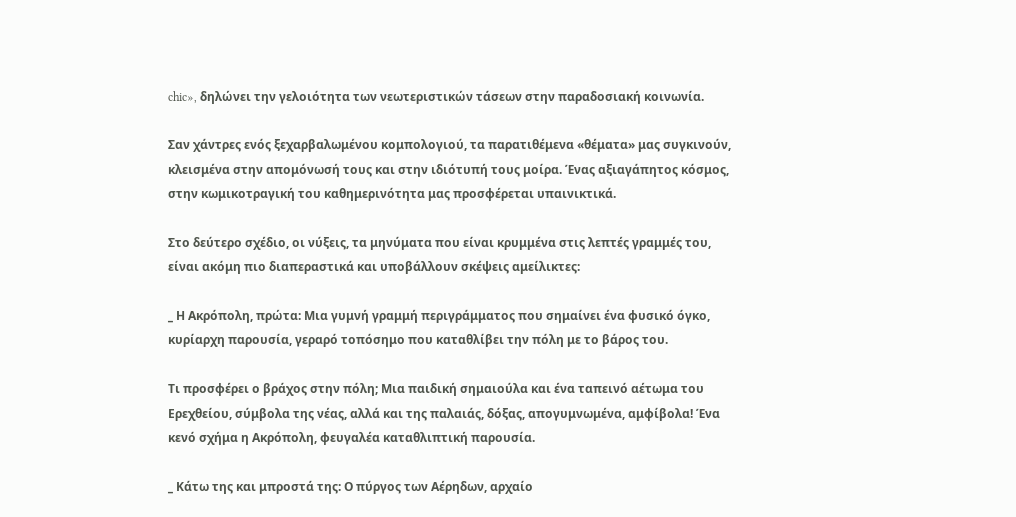chic», δηλώνει την γελοιότητα των νεωτεριστικών τάσεων στην παραδοσιακή κοινωνία.

Σαν χάντρες ενός ξεχαρβαλωμένου κομπολογιού, τα παρατιθέμενα «θέματα» μας συγκινούν, κλεισμένα στην απομόνωσή τους και στην ιδιότυπή τους μοίρα. Ένας αξιαγάπητος κόσμος, στην κωμικοτραγική του καθημερινότητα μας προσφέρεται υπαινικτικά.

Στο δεύτερο σχέδιο, οι νύξεις, τα μηνύματα που είναι κρυμμένα στις λεπτές γραμμές του, είναι ακόμη πιο διαπεραστικά και υποβάλλουν σκέψεις αμείλικτες:

_ Η Ακρόπολη, πρώτα: Μια γυμνή γραμμή περιγράμματος που σημαίνει ένα φυσικό όγκο, κυρίαρχη παρουσία, γεραρό τοπόσημο που καταθλίβει την πόλη με το βάρος του.

Τι προσφέρει ο βράχος στην πόλη; Μια παιδική σημαιούλα και ένα ταπεινό αέτωμα του Ερεχθείου, σύμβολα της νέας, αλλά και της παλαιάς, δόξας, απογυμνωμένα, αμφίβολα! Ένα κενό σχήμα η Ακρόπολη, φευγαλέα καταθλιπτική παρουσία.

_ Κάτω της και μπροστά της: Ο πύργος των Αέρηδων, αρχαίο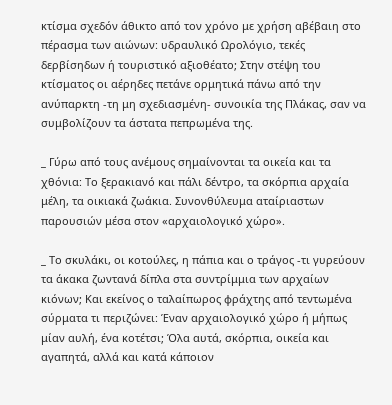κτίσμα σχεδόν άθικτο από τον χρόνο με χρήση αβέβαιη στο πέρασμα των αιώνων: υδραυλικό Ωρολόγιο, τεκές δερβίσηδων ή τουριστικό αξιοθέατο; Στην στέψη του κτίσματος οι αέρηδες πετάνε ορμητικά πάνω από την ανύπαρκτη -τη μη σχεδιασμένη- συνοικία της Πλάκας, σαν να συμβολίζουν τα άστατα πεπρωμένα της.

_ Γύρω από τους ανέμους σημαίνονται τα οικεία και τα χθόνια: Το ξερακιανό και πάλι δέντρο, τα σκόρπια αρχαία μέλη, τα οικιακά ζωάκια. Συνονθύλευμα αταίριαστων παρουσιών μέσα στον «αρχαιολογικό χώρο».

_ Το σκυλάκι, οι κοτούλες, η πάπια και ο τράγος -τι γυρεύουν τα άκακα ζωντανά δίπλα στα συντρίμμια των αρχαίων κιόνων; Και εκείνος ο ταλαίπωρος φράχτης από τεντωμένα σύρματα τι περιζώνει: Έναν αρχαιολογικό χώρο ή μήπως μίαν αυλή, ένα κοτέτσι; Όλα αυτά, σκόρπια, οικεία και αγαπητά, αλλά και κατά κάποιον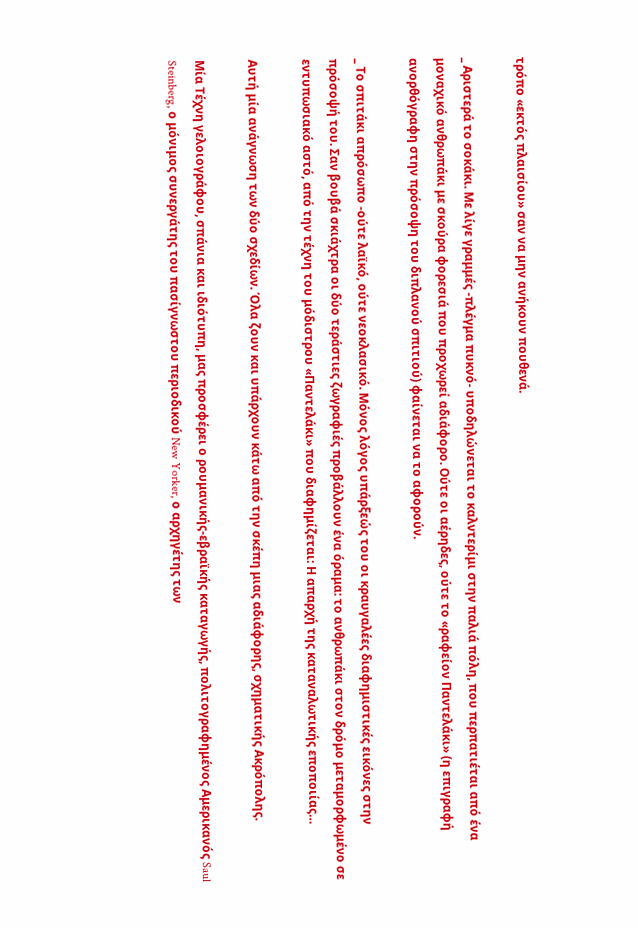τρόπο «εκτός πλαισίου» σαν να μην ανήκουν πουθενά.

_ Αριστερά το σοκάκι. Με λίγε γραμμές -πλέγμα πυκνό- υποδηλώνεται το καλντερίμι στην παλιά πόλη, που περπατιέται από ένα μοναχικό ανθρωπάκι με σκούρα φορεσιά που προχωρεί αδιάφορο. Ούτε οι αέρηδες, ούτε το «ραφείον Παντελάκι» (η επιγραφή ανορθόγραφη στην πρόσοψη του διπλανού σπιτιού) φαίνεται να το αφορούν.

_ Το σπιτάκι απρόσωπο -ούτε λαϊκό, ούτε νεοκλασικό. Μόνος λόγος υπάρξεώς του οι κραυγαλέες διαφημιστικές εικόνες στην πρόσοψή του. Σαν βουβά σκιάχτρα οι δύο τεράστιες ζωγραφιές προβάλλουν ένα όραμα: το ανθρωπάκι στον δρόμο μεταμορφωμένο σε εντυπωσιακό αστό, από την τέχνη του μόδιστρου «Παντελάκι» που διαφημίζεται: Η απαρχή της καταναλωτικής εποποιίας…

Αυτή μία ανάγνωση των δύο σχεδίων. Όλα ζουν και υπάρχουν κάτω από την σκέπη μιας αδιάφορης, σχηματικής Ακρόπολης.

Μία Τέχνη γελοιογράφου, σπάνια και ιδιότυπη, μας προσφέρει ο ρουμανικής-εβραϊκής καταγωγής, πολιτογραφημένος Αμερικανός Saul Steinberg, ο μόνιμος συνεργάτης του πασίγνωστου περιοδικού New Yorker, ο αρχηγέτης των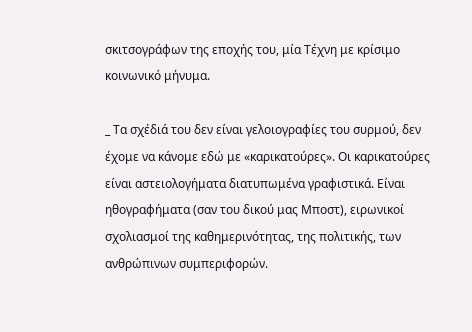σκιτσογράφων της εποχής του, μία Τέχνη με κρίσιμο κοινωνικό μήνυμα.

_ Τα σχέδιά του δεν είναι γελοιογραφίες του συρμού, δεν έχομε να κάνομε εδώ με «καρικατούρες». Οι καρικατούρες είναι αστειολογήματα διατυπωμένα γραφιστικά. Είναι ηθογραφήματα (σαν του δικού μας Μποστ), ειρωνικοί σχολιασμοί της καθημερινότητας, της πολιτικής, των ανθρώπινων συμπεριφορών.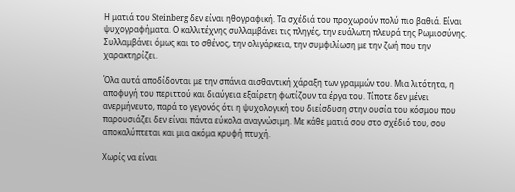Η ματιά του Steinberg δεν είναι ηθογραφική. Τα σχέδιά του προχωρούν πολύ πιο βαθιά. Είναι ψυχογραφήματα. Ο καλλιτέχνης συλλαμβάνει τις πληγές, την ευάλωτη πλευρά της Ρωμιοσύνης. Συλλαμβάνει όμως και το σθένος, την ολιγάρκεια, την συμφιλίωση με την ζωή που την χαρακτηρίζει.

Όλα αυτά αποδίδονται με την σπάνια αισθαντική χάραξη των γραμμών του. Μια λιτότητα, η αποφυγή του περιττού και διαύγεια εξαίρετη φωτίζουν τα έργα του. Τίποτε δεν μένει ανερμήνευτο, παρά το γεγονός ότι η ψυχολογική του διείσδυση στην ουσία του κόσμου που παρουσιάζει δεν είναι πάντα εύκολα αναγνώσιμη. Με κάθε ματιά σου στο σχέδιό του, σου αποκαλύπτεται και μια ακόμα κρυφή πτυχή.

Χωρίς να είναι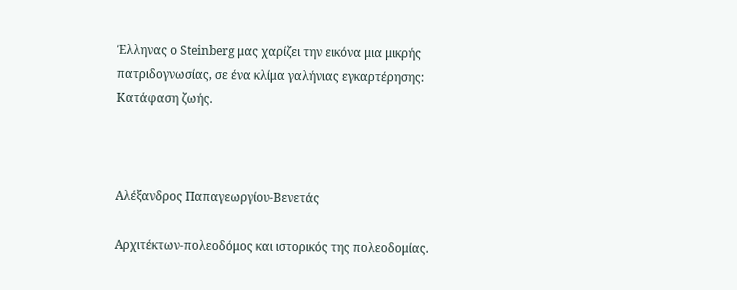Έλληνας ο Steinberg μας χαρίζει την εικόνα μια μικρής πατριδογνωσίας, σε ένα κλίμα γαλήνιας εγκαρτέρησης: Κατάφαση ζωής.



Αλέξανδρος Παπαγεωργίου-Βενετάς

Αρχιτέκτων-πολεοδόμος και ιστορικός της πολεοδομίας.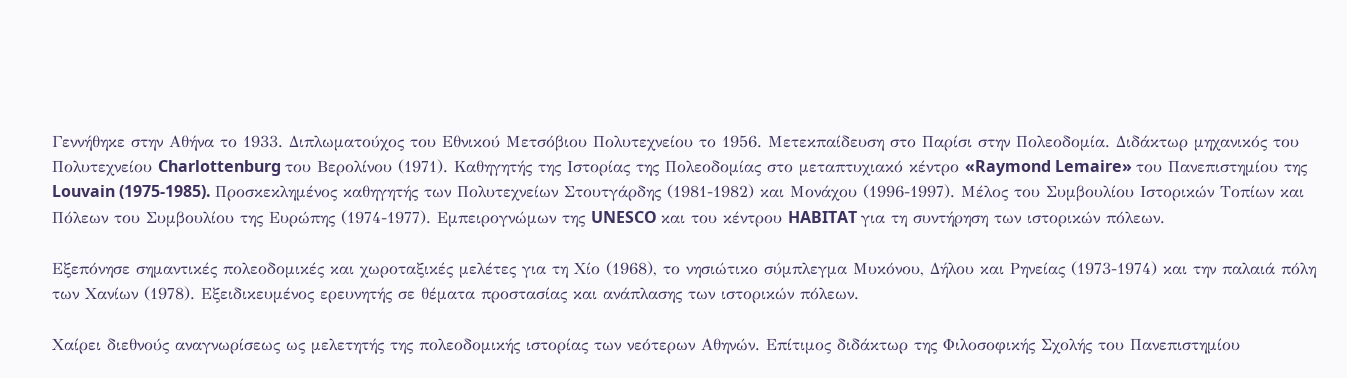Γεννήθηκε στην Αθήνα το 1933. Διπλωματούχος του Εθνικού Μετσόβιου Πολυτεχνείου το 1956. Μετεκπαίδευση στο Παρίσι στην Πολεοδομία. Διδάκτωρ μηχανικός του Πολυτεχνείου Charlottenburg του Βερολίνου (1971). Καθηγητής της Ιστορίας της Πολεοδομίας στο μεταπτυχιακό κέντρο «Raymond Lemaire» του Πανεπιστημίου της Louvain (1975-1985). Προσκεκλημένος καθηγητής των Πολυτεχνείων Στουτγάρδης (1981-1982) και Μονάχου (1996-1997). Μέλος του Συμβουλίου Ιστορικών Τοπίων και Πόλεων του Συμβουλίου της Ευρώπης (1974-1977). Εμπειρογνώμων της UNESCO και του κέντρου HABITAT για τη συντήρηση των ιστορικών πόλεων.

Εξεπόνησε σημαντικές πολεοδομικές και χωροταξικές μελέτες για τη Χίο (1968), το νησιώτικο σύμπλεγμα Μυκόνου, Δήλου και Ρηνείας (1973-1974) και την παλαιά πόλη των Χανίων (1978). Εξειδικευμένος ερευνητής σε θέματα προστασίας και ανάπλασης των ιστορικών πόλεων.

Χαίρει διεθνούς αναγνωρίσεως ως μελετητής της πολεοδομικής ιστορίας των νεότερων Αθηνών. Επίτιμος διδάκτωρ της Φιλοσοφικής Σχολής του Πανεπιστημίου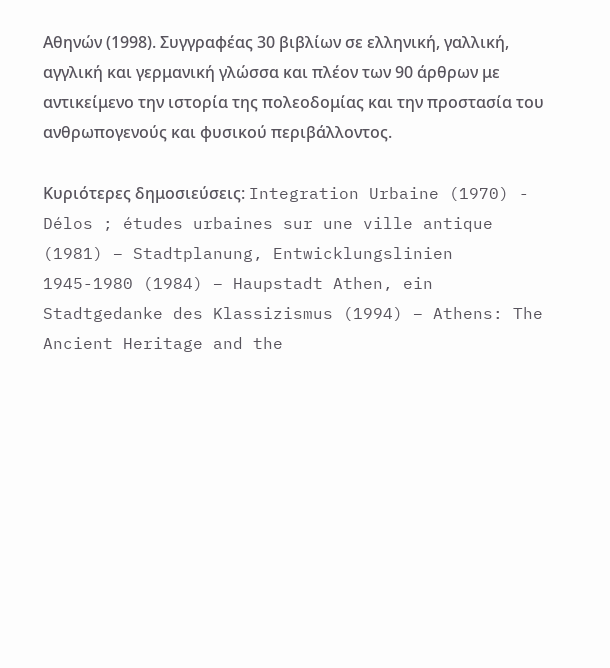Αθηνών (1998). Συγγραφέας 30 βιβλίων σε ελληνική, γαλλική, αγγλική και γερμανική γλώσσα και πλέον των 90 άρθρων με αντικείμενο την ιστορία της πολεοδομίας και την προστασία του ανθρωπογενούς και φυσικού περιβάλλοντος.

Κυριότερες δημοσιεύσεις: Integration Urbaine (1970) - Délos ; études urbaines sur une ville antique (1981) – Stadtplanung, Entwicklungslinien 1945-1980 (1984) – Haupstadt Athen, ein Stadtgedanke des Klassizismus (1994) – Athens: The Ancient Heritage and the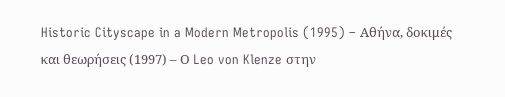Historic Cityscape in a Modern Metropolis (1995) – Αθήνα, δοκιμές και θεωρήσεις (1997) – Ο Leo von Klenze στην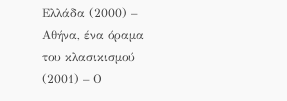Ελλάδα (2000) – Αθήνα, ένα όραμα του κλασικισμού (2001) – Ο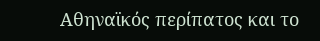Αθηναϊκός περίπατος και το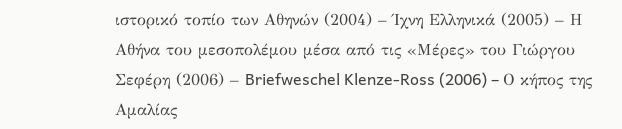ιστορικό τοπίο των Αθηνών (2004) – Ίχνη Ελληνικά (2005) – Η Αθήνα του μεσοπολέμου μέσα από τις «Μέρες» του Γιώργου Σεφέρη (2006) – Briefweschel Klenze-Ross (2006) – Ο κήπος της Αμαλίας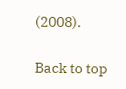(2008).

Back to top